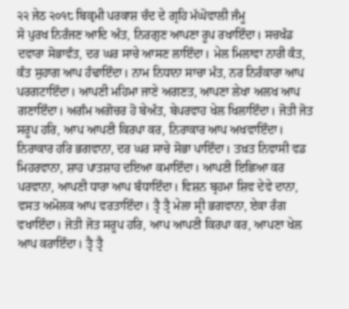੨੨ ਜੇਠ ੨੦੧੮ ਬਿਕ੍ਰਮੀ ਪਰਕਾਸ਼ ਚੰਦ ਦੇ ਗ੍ਰਹਿ ਮੱਘੋਵਾਲੀ ਜੰਮੂ
ਸੋ ਪੁਰਖ ਨਿਰੰਜਣ ਆਦਿ ਅੰਤ, ਨਿਰਗੁਣ ਆਪਣਾ ਰੂਪ ਰਖਾਇੰਦਾ। ਸਚਖੰਡ ਦਵਾਰਾ ਸੋਭਾਵੰਤ, ਦਰ ਘਰ ਸਾਚੇ ਆਸਣ ਲਾਇੰਦਾ। ਮੇਲ ਮਿਲਾਵਾ ਨਾਰੀ ਕੰਤ, ਕੰਤ ਸੁਹਾਗ ਆਪ ਹੰਢਾਇੰਦਾ। ਨਾਮ ਨਿਧਾਨਾ ਸਾਚਾ ਮੰਤ, ਨਰ ਨਿਰੰਕਾਰਾ ਆਪ ਪਰਗਟਾਇੰਦਾ। ਆਪਣੀ ਮਹਿਮਾ ਜਾਣੇ ਅਗਣਤ, ਆਪਣਾ ਲੇਖਾ ਅਲਖ ਆਪ ਗਣਾਇੰਦਾ। ਅਗੰਮ ਅਗੋਚਰ ਹੋ ਬੇਅੰਤ, ਬੇਪਰਵਾਹ ਖੇਲ ਖਿਲਾਇੰਦਾ। ਜੋਤੀ ਜੋਤ ਸਰੂਪ ਹਰਿ, ਆਪ ਆਪਣੀ ਕਿਰਪਾ ਕਰ, ਨਿਰਾਕਾਰ ਆਪ ਅਖਵਾਇੰਦਾ। ਨਿਰਾਕਾਰ ਹਰਿ ਭਗਵਾਨਾ, ਦਰ ਘਰ ਸਾਚੇ ਸੋਭਾ ਪਾਇੰਦਾ। ਤਖ਼ਤ ਨਿਵਾਸੀ ਵਡ ਮਿਹਰਵਾਨਾ, ਸ਼ਾਹ ਪਾਤਸ਼ਾਹ ਦਇਆ ਕਮਾਇੰਦਾ। ਆਪਣੀ ਇਛਿਆ ਕਰ ਪਰਵਾਨਾ, ਆਪਣੀ ਧਾਰਾ ਆਪ ਬੰਧਾਇੰਦਾ। ਵਿਸ਼ਨ ਬ੍ਰਹਮਾ ਸ਼ਿਵ ਦੇਵੇ ਦਾਨਾ, ਵਸਤ ਅਮੋਲਕ ਆਪ ਵਰਤਾਇੰਦਾ। ਤ੍ਰੈ ਤ੍ਰੈ ਮੇਲਾ ਸ੍ਰੀ ਭਗਵਾਨਾ, ਏਕਾ ਰੰਗ ਵਖਾਇੰਦਾ। ਜੋਤੀ ਜੋਤ ਸਰੂਪ ਹਰਿ, ਆਪ ਆਪਣੀ ਕਿਰਪਾ ਕਰ, ਆਪਣਾ ਖੇਲ ਆਪ ਕਰਾਇੰਦਾ। ਤ੍ਰੈ ਤ੍ਰੈ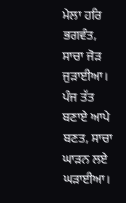ਮੇਲਾ ਹਰਿ ਭਗਵੰਤ, ਸਾਚਾ ਜੋੜ ਜੁੜਾਈਆ। ਪੰਜ ਤੱਤ ਬਣਾਏ ਆਪੇ ਬਣਤ, ਸਾਚਾ ਘਾੜਨ ਲਏ ਘੜਾਈਆ।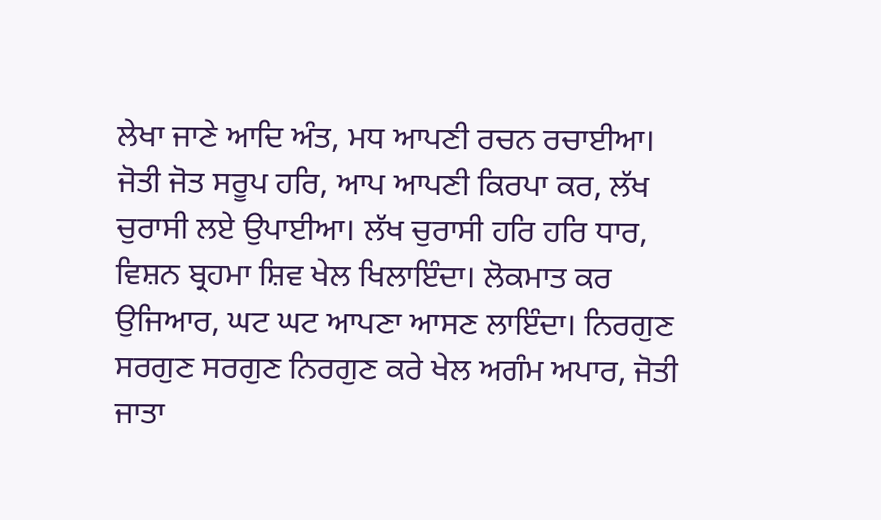ਲੇਖਾ ਜਾਣੇ ਆਦਿ ਅੰਤ, ਮਧ ਆਪਣੀ ਰਚਨ ਰਚਾਈਆ। ਜੋਤੀ ਜੋਤ ਸਰੂਪ ਹਰਿ, ਆਪ ਆਪਣੀ ਕਿਰਪਾ ਕਰ, ਲੱਖ ਚੁਰਾਸੀ ਲਏ ਉਪਾਈਆ। ਲੱਖ ਚੁਰਾਸੀ ਹਰਿ ਹਰਿ ਧਾਰ, ਵਿਸ਼ਨ ਬ੍ਰਹਮਾ ਸ਼ਿਵ ਖੇਲ ਖਿਲਾਇੰਦਾ। ਲੋਕਮਾਤ ਕਰ ਉਜਿਆਰ, ਘਟ ਘਟ ਆਪਣਾ ਆਸਣ ਲਾਇੰਦਾ। ਨਿਰਗੁਣ ਸਰਗੁਣ ਸਰਗੁਣ ਨਿਰਗੁਣ ਕਰੇ ਖੇਲ ਅਗੰਮ ਅਪਾਰ, ਜੋਤੀ ਜਾਤਾ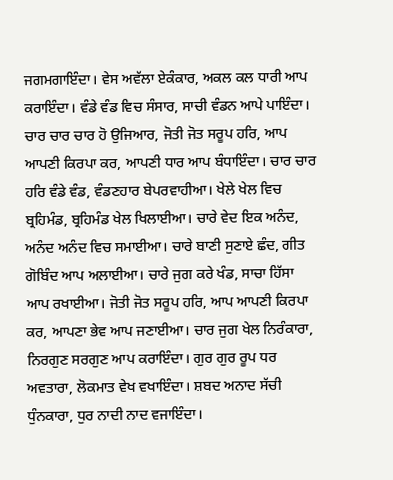ਜਗਮਗਾਇੰਦਾ। ਵੇਸ ਅਵੱਲਾ ਏਕੰਕਾਰ, ਅਕਲ ਕਲ ਧਾਰੀ ਆਪ ਕਰਾਇੰਦਾ। ਵੰਡੇ ਵੰਡ ਵਿਚ ਸੰਸਾਰ, ਸਾਚੀ ਵੰਡਨ ਆਪੇ ਪਾਇੰਦਾ। ਚਾਰ ਚਾਰ ਚਾਰ ਹੋ ਉਜਿਆਰ, ਜੋਤੀ ਜੋਤ ਸਰੂਪ ਹਰਿ, ਆਪ ਆਪਣੀ ਕਿਰਪਾ ਕਰ, ਆਪਣੀ ਧਾਰ ਆਪ ਬੰਧਾਇੰਦਾ। ਚਾਰ ਚਾਰ ਹਰਿ ਵੰਡੇ ਵੰਡ, ਵੰਡਣਹਾਰ ਬੇਪਰਵਾਹੀਆ। ਖੇਲੇ ਖੇਲ ਵਿਚ ਬ੍ਰਹਿਮੰਡ, ਬ੍ਰਹਿਮੰਡ ਖੇਲ ਖਿਲਾਈਆ। ਚਾਰੇ ਵੇਦ ਇਕ ਅਨੰਦ, ਅਨੰਦ ਅਨੰਦ ਵਿਚ ਸਮਾਈਆ। ਚਾਰੇ ਬਾਣੀ ਸੁਣਾਏ ਛੰਦ, ਗੀਤ ਗੋਬਿੰਦ ਆਪ ਅਲਾਈਆ। ਚਾਰੇ ਜੁਗ ਕਰੇ ਖੰਡ, ਸਾਚਾ ਹਿੱਸਾ ਆਪ ਰਖਾਈਆ। ਜੋਤੀ ਜੋਤ ਸਰੂਪ ਹਰਿ, ਆਪ ਆਪਣੀ ਕਿਰਪਾ ਕਰ, ਆਪਣਾ ਭੇਵ ਆਪ ਜਣਾਈਆ। ਚਾਰ ਜੁਗ ਖੇਲ ਨਿਰੰਕਾਰਾ, ਨਿਰਗੁਣ ਸਰਗੁਣ ਆਪ ਕਰਾਇੰਦਾ। ਗੁਰ ਗੁਰ ਰੂਪ ਧਰ ਅਵਤਾਰਾ, ਲੋਕਮਾਤ ਵੇਖ ਵਖਾਇੰਦਾ। ਸ਼ਬਦ ਅਨਾਦ ਸੱਚੀ ਧੁੰਨਕਾਰਾ, ਧੁਰ ਨਾਦੀ ਨਾਦ ਵਜਾਇੰਦਾ।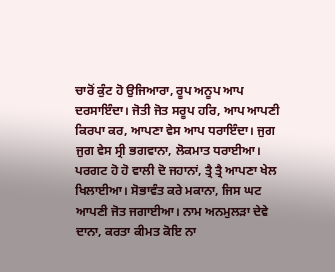ਚਾਰੋਂ ਕੁੰਟ ਹੋ ਉਜਿਆਰਾ, ਰੂਪ ਅਨੂਪ ਆਪ ਦਰਸਾਇੰਦਾ। ਜੋਤੀ ਜੋਤ ਸਰੂਪ ਹਰਿ, ਆਪ ਆਪਣੀ ਕਿਰਪਾ ਕਰ, ਆਪਣਾ ਵੇਸ ਆਪ ਧਰਾਇੰਦਾ। ਜੁਗ ਜੁਗ ਵੇਸ ਸ੍ਰੀ ਭਗਵਾਨਾ, ਲੋਕਮਾਤ ਧਰਾਈਆ। ਪਰਗਟ ਹੋ ਹੋ ਵਾਲੀ ਦੋ ਜਹਾਨਾਂ, ਤ੍ਰੈ ਤ੍ਰੈ ਆਪਣਾ ਖੇਲ ਖਿਲਾਈਆ। ਸੋਭਾਵੰਤ ਕਰੇ ਮਕਾਨਾ, ਜਿਸ ਘਟ ਆਪਣੀ ਜੋਤ ਜਗਾਈਆ। ਨਾਮ ਅਨਮੁਲੜਾ ਦੇਵੇ ਦਾਨਾ, ਕਰਤਾ ਕੀਮਤ ਕੋਇ ਨਾ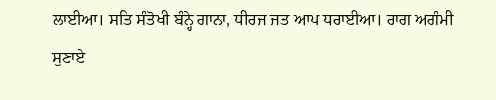ਲਾਈਆ। ਸਤਿ ਸੰਤੋਖੀ ਬੰਨ੍ਹੇ ਗਾਨਾ, ਧੀਰਜ ਜਤ ਆਪ ਧਰਾਈਆ। ਰਾਗ ਅਗੰਮੀ ਸੁਣਾਏ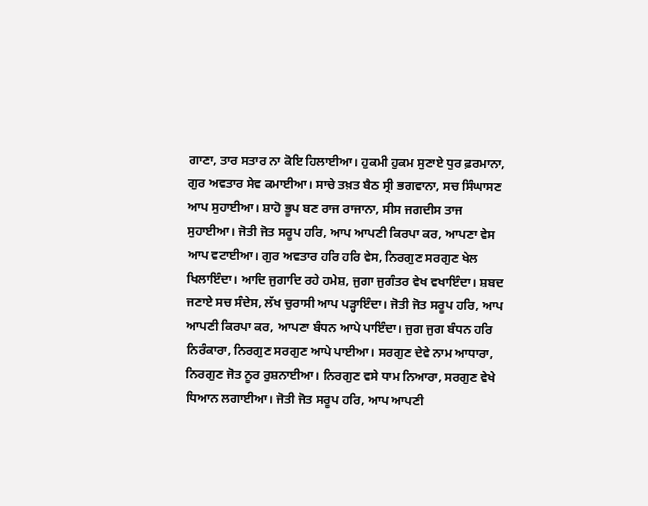ਗਾਣਾ, ਤਾਰ ਸਤਾਰ ਨਾ ਕੋਇ ਹਿਲਾਈਆ। ਹੁਕਮੀ ਹੁਕਮ ਸੁਣਾਏ ਧੁਰ ਫ਼ਰਮਾਨਾ, ਗੁਰ ਅਵਤਾਰ ਸੇਵ ਕਮਾਈਆ। ਸਾਚੇ ਤਖ਼ਤ ਬੈਠ ਸ੍ਰੀ ਭਗਵਾਨਾ, ਸਚ ਸਿੰਘਾਸਣ ਆਪ ਸੁਹਾਈਆ। ਸ਼ਾਹੋ ਭੂਪ ਬਣ ਰਾਜ ਰਾਜਾਨਾ, ਸੀਸ ਜਗਦੀਸ ਤਾਜ ਸੁਹਾਈਆ। ਜੋਤੀ ਜੋਤ ਸਰੂਪ ਹਰਿ, ਆਪ ਆਪਣੀ ਕਿਰਪਾ ਕਰ, ਆਪਣਾ ਵੇਸ ਆਪ ਵਟਾਈਆ। ਗੁਰ ਅਵਤਾਰ ਹਰਿ ਹਰਿ ਵੇਸ, ਨਿਰਗੁਣ ਸਰਗੁਣ ਖੇਲ ਖਿਲਾਇੰਦਾ। ਆਦਿ ਜੁਗਾਦਿ ਰਹੇ ਹਮੇਸ਼, ਜੁਗਾ ਜੁਗੰਤਰ ਵੇਖ ਵਖਾਇੰਦਾ। ਸ਼ਬਦ ਜਣਾਏ ਸਚ ਸੰਦੇਸ, ਲੱਖ ਚੁਰਾਸੀ ਆਪ ਪੜ੍ਹਾਇੰਦਾ। ਜੋਤੀ ਜੋਤ ਸਰੂਪ ਹਰਿ, ਆਪ ਆਪਣੀ ਕਿਰਪਾ ਕਰ, ਆਪਣਾ ਬੰਧਨ ਆਪੇ ਪਾਇੰਦਾ। ਜੁਗ ਜੁਗ ਬੰਧਨ ਹਰਿ ਨਿਰੰਕਾਰਾ, ਨਿਰਗੁਣ ਸਰਗੁਣ ਆਪੇ ਪਾਈਆ। ਸਰਗੁਣ ਦੇਵੇ ਨਾਮ ਆਧਾਰਾ, ਨਿਰਗੁਣ ਜੋਤ ਨੂਰ ਰੁਸ਼ਨਾਈਆ। ਨਿਰਗੁਣ ਵਸੇ ਧਾਮ ਨਿਆਰਾ, ਸਰਗੁਣ ਵੇਖੇ ਧਿਆਨ ਲਗਾਈਆ। ਜੋਤੀ ਜੋਤ ਸਰੂਪ ਹਰਿ, ਆਪ ਆਪਣੀ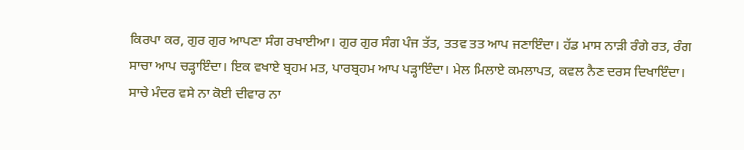ਕਿਰਪਾ ਕਰ, ਗੁਰ ਗੁਰ ਆਪਣਾ ਸੰਗ ਰਖਾਈਆ। ਗੁਰ ਗੁਰ ਸੰਗ ਪੰਜ ਤੱਤ, ਤਤਵ ਤਤ ਆਪ ਜਣਾਇੰਦਾ। ਹੱਡ ਮਾਸ ਨਾੜੀ ਰੰਗੇ ਰਤ, ਰੰਗ ਸਾਚਾ ਆਪ ਚੜ੍ਹਾਇੰਦਾ। ਇਕ ਵਖਾਏ ਬ੍ਰਹਮ ਮਤ, ਪਾਰਬ੍ਰਹਮ ਆਪ ਪੜ੍ਹਾਇੰਦਾ। ਮੇਲ ਮਿਲਾਏ ਕਮਲਾਪਤ, ਕਵਲ ਨੈਣ ਦਰਸ ਦਿਖਾਇੰਦਾ। ਸਾਚੇ ਮੰਦਰ ਵਸੇ ਨਾ ਕੋਈ ਦੀਵਾਰ ਨਾ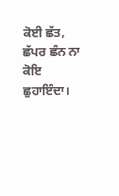ਕੋਈ ਛੱਤ, ਛੱਪਰ ਛੰਨ ਨਾ ਕੋਇ ਛੁਹਾਇੰਦਾ।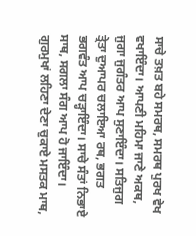ਸਾਚੇ ਤਖ਼ਤ ਬਹੇ ਸਮਰਥ, ਸਮਰਥ ਪੁਰਖ ਵੇਖ ਵਖਾਇੰਦਾ। ਆਪਣੀ ਮਹਿਮਾ ਜਾਣੇ ਅਕਥ, ਜੁਗਾ ਜੁਗੰਤਰ ਆਪ ਸੁਣਾਇੰਦਾ। ਸਤਿਜੁਗ ਤ੍ਰੇਤਾ ਦੁਆਪਰ ਚਲਾਇਆ ਰਥ, ਭਗਤ ਭਗਵੰਤ ਆਪ ਚੜ੍ਹਾਇੰਦਾ। ਸਾਚੇ ਸੰਤਾਂ ਨਿਭਾਏ ਸਾਥ, ਸਗਲਾ ਸੰਗ ਆਪ ਹੋ ਜਾਇੰਦਾ। ਗੁਰਮੁਖਾਂ ਲਹਿਣਾ ਦੇਣਾ ਚੁਕਾਏ ਮਸਤਕ ਮਾਥ,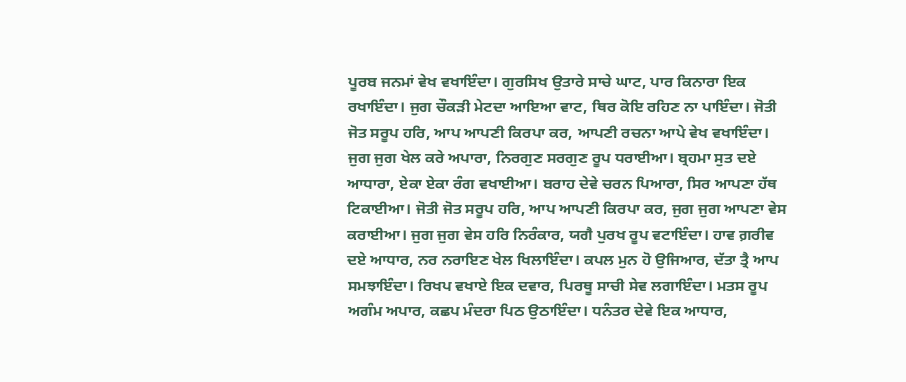ਪੂਰਬ ਜਨਮਾਂ ਵੇਖ ਵਖਾਇੰਦਾ। ਗੁਰਸਿਖ ਉਤਾਰੇ ਸਾਚੇ ਘਾਟ, ਪਾਰ ਕਿਨਾਰਾ ਇਕ ਰਖਾਇੰਦਾ। ਜੁਗ ਚੌਕੜੀ ਮੇਟਦਾ ਆਇਆ ਵਾਟ, ਥਿਰ ਕੋਇ ਰਹਿਣ ਨਾ ਪਾਇੰਦਾ। ਜੋਤੀ ਜੋਤ ਸਰੂਪ ਹਰਿ, ਆਪ ਆਪਣੀ ਕਿਰਪਾ ਕਰ, ਆਪਣੀ ਰਚਨਾ ਆਪੇ ਵੇਖ ਵਖਾਇੰਦਾ। ਜੁਗ ਜੁਗ ਖੇਲ ਕਰੇ ਅਪਾਰਾ, ਨਿਰਗੁਣ ਸਰਗੁਣ ਰੂਪ ਧਰਾਈਆ। ਬ੍ਰਹਮਾ ਸੁਤ ਦਏ ਆਧਾਰਾ, ਏਕਾ ਏਕਾ ਰੰਗ ਵਖਾਈਆ। ਬਰਾਹ ਦੇਵੇ ਚਰਨ ਪਿਆਰਾ, ਸਿਰ ਆਪਣਾ ਹੱਥ ਟਿਕਾਈਆ। ਜੋਤੀ ਜੋਤ ਸਰੂਪ ਹਰਿ, ਆਪ ਆਪਣੀ ਕਿਰਪਾ ਕਰ, ਜੁਗ ਜੁਗ ਆਪਣਾ ਵੇਸ ਕਰਾਈਆ। ਜੁਗ ਜੁਗ ਵੇਸ ਹਰਿ ਨਿਰੰਕਾਰ, ਯਗੈ ਪੁਰਖ ਰੂਪ ਵਟਾਇੰਦਾ। ਹਾਵ ਗ਼ਰੀਵ ਦਏ ਆਧਾਰ, ਨਰ ਨਰਾਇਣ ਖੇਲ ਖਿਲਾਇੰਦਾ। ਕਪਲ ਮੁਨ ਹੋ ਉਜਿਆਰ, ਦੱਤਾ ਤ੍ਰੈ ਆਪ ਸਮਝਾਇੰਦਾ। ਰਿਖਪ ਵਖਾਏ ਇਕ ਦਵਾਰ, ਪਿਰਥੂ ਸਾਚੀ ਸੇਵ ਲਗਾਇੰਦਾ। ਮਤਸ ਰੂਪ ਅਗੰਮ ਅਪਾਰ, ਕਛਪ ਮੰਦਰਾ ਪਿਠ ਉਠਾਇੰਦਾ। ਧਨੰਤਰ ਦੇਵੇ ਇਕ ਆਧਾਰ,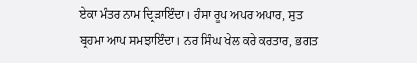ਏਕਾ ਮੰਤਰ ਨਾਮ ਦ੍ਰਿੜਾਇੰਦਾ। ਹੰਸਾ ਰੂਪ ਅਪਰ ਅਪਾਰ, ਸੁਤ ਬ੍ਰਹਮਾ ਆਪ ਸਮਝਾਇੰਦਾ। ਨਰ ਸਿੰਘ ਖੇਲ ਕਰੇ ਕਰਤਾਰ, ਭਗਤ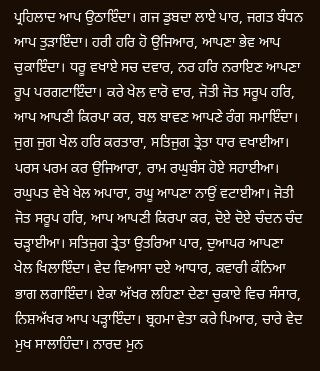ਪ੍ਰਹਿਲਾਦ ਆਪ ਉਠਾਇੰਦਾ। ਗਜ ਡੁਬਦਾ ਲਾਏ ਪਾਰ, ਜਗਤ ਬੰਧਨ ਆਪ ਤੁੜਾਇੰਦਾ। ਹਰੀ ਹਰਿ ਹੋ ਉਜਿਆਰ, ਆਪਣਾ ਭੇਵ ਆਪ ਚੁਕਾਇੰਦਾ। ਧਰੂ ਵਖਾਏ ਸਚ ਦਵਾਰ, ਨਰ ਹਰਿ ਨਰਾਇਣ ਆਪਣਾ ਰੂਪ ਪਰਗਟਾਇੰਦਾ। ਕਰੇ ਖੇਲ ਵਾਰੋ ਵਾਰ, ਜੋਤੀ ਜੋਤ ਸਰੂਪ ਹਰਿ, ਆਪ ਆਪਣੀ ਕਿਰਪਾ ਕਰ, ਬਲ ਬਾਵਣ ਆਪਣੇ ਰੰਗ ਸਮਾਇੰਦਾ। ਜੁਗ ਜੁਗ ਖੇਲ ਹਰਿ ਕਰਤਾਰਾ, ਸਤਿਜੁਗ ਤ੍ਰੇਤਾ ਧਾਰ ਵਖਾਈਆ। ਪਰਸ ਪਰਮ ਕਰ ਉਜਿਆਰਾ, ਰਾਮ ਰਘੁਬੰਸ ਹੋਏ ਸਹਾਈਆ। ਰਘੁਪਤ ਵੇਖੇ ਖੇਲ ਅਪਾਰਾ, ਰਘੂ ਆਪਣਾ ਨਾਉਂ ਵਟਾਈਆ। ਜੋਤੀ ਜੋਤ ਸਰੂਪ ਹਰਿ, ਆਪ ਆਪਣੀ ਕਿਰਪਾ ਕਰ, ਦੋਏ ਦੋਏ ਚੰਦਨ ਚੰਦ ਚੜ੍ਹਾਈਆ। ਸਤਿਜੁਗ ਤ੍ਰੇਤਾ ਉਤਰਿਆ ਪਾਰ, ਦੁਆਪਰ ਆਪਣਾ ਖੇਲ ਖਿਲਾਇੰਦਾ। ਵੇਦ ਵਿਆਸਾ ਦਏ ਆਧਾਰ, ਕਵਾਰੀ ਕੰਨਿਆ ਭਾਗ ਲਗਾਇੰਦਾ। ਏਕਾ ਅੱਖਰ ਲਹਿਣਾ ਦੇਣਾ ਚੁਕਾਏ ਵਿਚ ਸੰਸਾਰ, ਨਿਸ਼ਅੱਖਰ ਆਪ ਪੜ੍ਹਾਇੰਦਾ। ਬ੍ਰਹਮਾ ਵੇਤਾ ਕਰੇ ਪਿਆਰ, ਚਾਰੇ ਵੇਦ ਮੁਖ ਸਾਲਾਹਿੰਦਾ। ਨਾਰਦ ਮੁਨ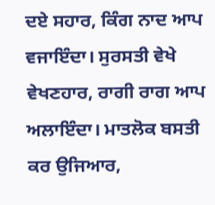ਦਏ ਸਹਾਰ, ਕਿੰਗ ਨਾਦ ਆਪ ਵਜਾਇੰਦਾ। ਸੁਰਸਤੀ ਵੇਖੇ ਵੇਖਣਹਾਰ, ਰਾਗੀ ਰਾਗ ਆਪ ਅਲਾਇੰਦਾ। ਮਾਤਲੋਕ ਬਸਤੀ ਕਰ ਉਜਿਆਰ,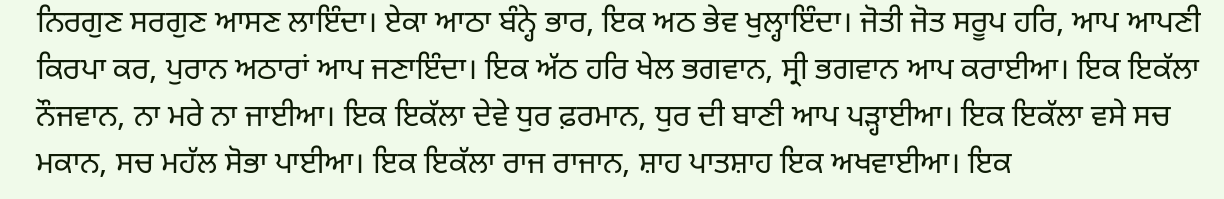ਨਿਰਗੁਣ ਸਰਗੁਣ ਆਸਣ ਲਾਇੰਦਾ। ਏਕਾ ਆਠਾ ਬੰਨ੍ਹੇ ਭਾਰ, ਇਕ ਅਠ ਭੇਵ ਖੁਲ੍ਹਾਇੰਦਾ। ਜੋਤੀ ਜੋਤ ਸਰੂਪ ਹਰਿ, ਆਪ ਆਪਣੀ ਕਿਰਪਾ ਕਰ, ਪੁਰਾਨ ਅਠਾਰਾਂ ਆਪ ਜਣਾਇੰਦਾ। ਇਕ ਅੱਠ ਹਰਿ ਖੇਲ ਭਗਵਾਨ, ਸ੍ਰੀ ਭਗਵਾਨ ਆਪ ਕਰਾਈਆ। ਇਕ ਇਕੱਲਾ ਨੌਜਵਾਨ, ਨਾ ਮਰੇ ਨਾ ਜਾਈਆ। ਇਕ ਇਕੱਲਾ ਦੇਵੇ ਧੁਰ ਫ਼ਰਮਾਨ, ਧੁਰ ਦੀ ਬਾਣੀ ਆਪ ਪੜ੍ਹਾਈਆ। ਇਕ ਇਕੱਲਾ ਵਸੇ ਸਚ ਮਕਾਨ, ਸਚ ਮਹੱਲ ਸੋਭਾ ਪਾਈਆ। ਇਕ ਇਕੱਲਾ ਰਾਜ ਰਾਜਾਨ, ਸ਼ਾਹ ਪਾਤਸ਼ਾਹ ਇਕ ਅਖਵਾਈਆ। ਇਕ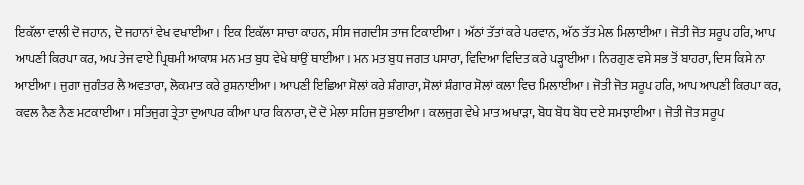ਇਕੱਲਾ ਵਾਲੀ ਦੋ ਜਹਾਨ, ਦੋ ਜਹਾਨਾਂ ਵੇਖ ਵਖਾਈਆ। ਇਕ ਇਕੱਲਾ ਸਾਚਾ ਕਾਹਨ, ਸੀਸ ਜਗਦੀਸ ਤਾਜ ਟਿਕਾਈਆ। ਅੱਠਾਂ ਤੱਤਾਂ ਕਰੇ ਪਰਵਾਨ, ਅੱਠ ਤੱਤ ਮੇਲ ਮਿਲਾਈਆ। ਜੋਤੀ ਜੋਤ ਸਰੂਪ ਹਰਿ, ਆਪ ਆਪਣੀ ਕਿਰਪਾ ਕਰ, ਅਪ ਤੇਜ ਵਾਏ ਪ੍ਰਿਥਮੀ ਆਕਾਸ਼ ਮਨ ਮਤ ਬੁਧ ਵੇਖੇ ਥਾਉਂ ਥਾਈਂਆ। ਮਨ ਮਤ ਬੁਧ ਜਗਤ ਪਸਾਰਾ, ਵਿਦਿਆ ਵਿਦਿਤ ਕਰੇ ਪੜ੍ਹਾਈਆ। ਨਿਰਗੁਣ ਵਸੇ ਸਭ ਤੋਂ ਬਾਹਰਾ, ਦਿਸ ਕਿਸੇ ਨਾ ਆਈਆ। ਜੁਗਾ ਜੁਗੰਤਰ ਲੈ ਅਵਤਾਰਾ, ਲੋਕਮਾਤ ਕਰੇ ਰੁਸ਼ਨਾਈਆ। ਆਪਣੀ ਇਛਿਆ ਸੋਲਾਂ ਕਰੇ ਸ਼ੰਗਾਰਾ, ਸੋਲਾਂ ਸ਼ੰਗਾਰ ਸੋਲਾਂ ਕਲਾ ਵਿਚ ਮਿਲਾਈਆ। ਜੋਤੀ ਜੋਤ ਸਰੂਪ ਹਰਿ, ਆਪ ਆਪਣੀ ਕਿਰਪਾ ਕਰ, ਕਵਲ ਨੈਣ ਨੈਣ ਮਟਕਾਈਆ। ਸਤਿਜੁਗ ਤ੍ਰੇਤਾ ਦੁਆਪਰ ਕੀਆ ਪਾਰ ਕਿਨਾਰਾ, ਦੋ ਦੋ ਮੇਲਾ ਸਹਿਜ ਸੁਭਾਈਆ। ਕਲਜੁਗ ਵੇਖੇ ਮਾਤ ਅਖਾੜਾ, ਬੋਧ ਬੋਧ ਬੋਧ ਦਏ ਸਮਝਾਈਆ। ਜੋਤੀ ਜੋਤ ਸਰੂਪ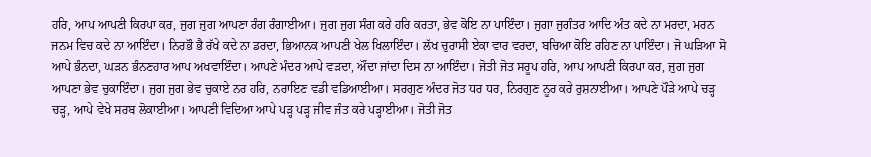ਹਰਿ, ਆਪ ਆਪਣੀ ਕਿਰਪਾ ਕਰ, ਜੁਗ ਜੁਗ ਆਪਣਾ ਰੰਗ ਰੰਗਾਈਆ। ਜੁਗ ਜੁਗ ਸੰਗ ਕਰੇ ਹਰਿ ਕਰਤਾ, ਭੇਵ ਕੋਇ ਨਾ ਪਾਇੰਦਾ। ਜੁਗਾ ਜੁਗੰਤਰ ਆਦਿ ਅੰਤ ਕਦੇ ਨਾ ਮਰਦਾ, ਮਰਨ ਜਨਮ ਵਿਚ ਕਦੇ ਨਾ ਆਇੰਦਾ। ਨਿਰਭੌ ਭੈ ਰੱਖੇ ਕਦੇ ਨਾ ਡਰਦਾ, ਭਿਆਨਕ ਆਪਣੀ ਖੇਲ ਖਿਲਾਇੰਦਾ। ਲੱਖ ਚੁਰਾਸੀ ਏਕਾ ਵਾਰ ਵਰਦਾ, ਬਚਿਆ ਕੋਇ ਰਹਿਣ ਨਾ ਪਾਇੰਦਾ। ਜੋ ਘੜਿਆ ਸੋ ਆਪੇ ਭੰਨਦਾ, ਘੜਨ ਭੰਨਣਹਾਰ ਆਪ ਅਖਵਾਇੰਦਾ। ਆਪਣੇ ਮੰਦਰ ਆਪੇ ਵੜਦਾ, ਔਂਦਾ ਜਾਂਦਾ ਦਿਸ ਨਾ ਆਇੰਦਾ। ਜੋਤੀ ਜੋਤ ਸਰੂਪ ਹਰਿ, ਆਪ ਆਪਣੀ ਕਿਰਪਾ ਕਰ, ਜੁਗ ਜੁਗ ਆਪਣਾ ਭੇਵ ਚੁਕਾਇੰਦਾ। ਜੁਗ ਜੁਗ ਭੇਵ ਚੁਕਾਏ ਨਰ ਹਰਿ, ਨਰਾਇਣ ਵਡੀ ਵਡਿਆਈਆ। ਸਰਗੁਣ ਅੰਦਰ ਜੋਤ ਧਰ ਧਰ, ਨਿਰਗੁਣ ਨੂਰ ਕਰੇ ਰੁਸ਼ਨਾਈਆ। ਆਪਣੇ ਪੌੜੇ ਆਪੇ ਚੜ੍ਹ ਚੜ੍ਹ, ਆਪੇ ਵੇਖੇ ਸਰਬ ਲੋਕਾਈਆ। ਆਪਣੀ ਵਿਦਿਆ ਆਪੇ ਪੜ੍ਹ ਪੜ੍ਹ ਜੀਵ ਜੰਤ ਕਰੇ ਪੜ੍ਹਾਈਆ। ਜੋਤੀ ਜੋਤ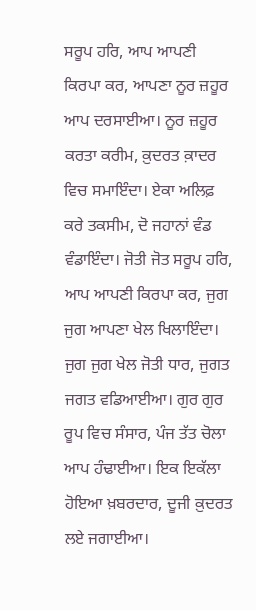ਸਰੂਪ ਹਰਿ, ਆਪ ਆਪਣੀ ਕਿਰਪਾ ਕਰ, ਆਪਣਾ ਨੂਰ ਜ਼ਹੂਰ ਆਪ ਦਰਸਾਈਆ। ਨੂਰ ਜ਼ਹੂਰ ਕਰਤਾ ਕਰੀਮ, ਕ਼ੁਦਰਤ ਕ਼ਾਦਰ ਵਿਚ ਸਮਾਇੰਦਾ। ਏਕਾ ਅਲਿਫ਼ ਕਰੇ ਤਕਸੀਮ, ਦੋ ਜਹਾਨਾਂ ਵੰਡ ਵੰਡਾਇੰਦਾ। ਜੋਤੀ ਜੋਤ ਸਰੂਪ ਹਰਿ, ਆਪ ਆਪਣੀ ਕਿਰਪਾ ਕਰ, ਜੁਗ ਜੁਗ ਆਪਣਾ ਖੇਲ ਖਿਲਾਇੰਦਾ। ਜੁਗ ਜੁਗ ਖੇਲ ਜੋਤੀ ਧਾਰ, ਜੁਗਤ ਜਗਤ ਵਡਿਆਈਆ। ਗੁਰ ਗੁਰ ਰੂਪ ਵਿਚ ਸੰਸਾਰ, ਪੰਜ ਤੱਤ ਚੋਲਾ ਆਪ ਹੰਢਾਈਆ। ਇਕ ਇਕੱਲਾ ਹੋਇਆ ਖ਼ਬਰਦਾਰ, ਦੂਜੀ ਕ਼ੁਦਰਤ ਲਏ ਜਗਾਈਆ।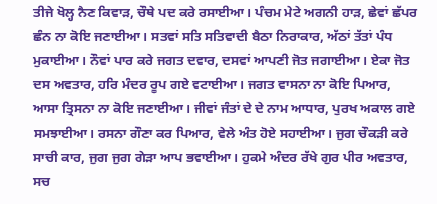ਤੀਜੇ ਖੋਲ੍ਹ ਨੈਣ ਕਿਵਾੜ, ਚੌਥੇ ਪਦ ਕਰੇ ਰਸਾਈਆ। ਪੰਚਮ ਮੇਟੇ ਅਗਨੀ ਹਾੜ, ਛੇਵਾਂ ਛੱਪਰ ਛੰਨ ਨਾ ਕੋਇ ਜਣਾਈਆ। ਸਤਵਾਂ ਸਤਿ ਸਤਿਵਾਦੀ ਬੈਠਾ ਨਿਰਾਕਾਰ, ਅੱਠਾਂ ਤੱਤਾਂ ਪੰਧ ਮੁਕਾਈਆ। ਨੌਵਾਂ ਪਾਰ ਕਰੇ ਜਗਤ ਦਵਾਰ, ਦਸਵਾਂ ਆਪਣੀ ਜੋਤ ਜਗਾਈਆ। ਏਕਾ ਜੋਤ ਦਸ ਅਵਤਾਰ, ਹਰਿ ਮੰਦਰ ਰੂਪ ਗਏ ਵਟਾਈਆ। ਜਗਤ ਵਾਸਨਾ ਨਾ ਕੋਇ ਪਿਆਰ, ਆਸਾ ਤ੍ਰਿਸਨਾ ਨਾ ਕੋਇ ਜਣਾਈਆ। ਜੀਵਾਂ ਜੰਤਾਂ ਦੇ ਦੇ ਨਾਮ ਆਧਾਰ, ਪੁਰਖ ਅਕਾਲ ਗਏ ਸਮਝਾਈਆ। ਰਸਨਾ ਗੌਣਾ ਕਰ ਪਿਆਰ, ਵੇਲੇ ਅੰਤ ਹੋਏ ਸਹਾਈਆ। ਜੁਗ ਚੌਕੜੀ ਕਰੇ ਸਾਚੀ ਕਾਰ, ਜੁਗ ਜੁਗ ਗੇੜਾ ਆਪ ਭਵਾਈਆ। ਹੁਕਮੇ ਅੰਦਰ ਰੱਖੇ ਗੁਰ ਪੀਰ ਅਵਤਾਰ, ਸਚ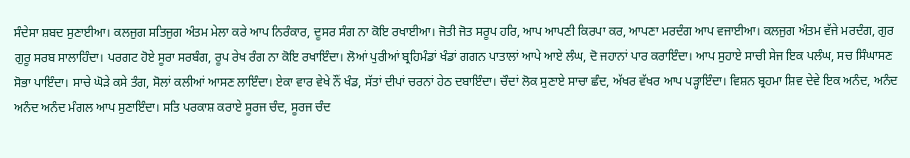ਸੰਦੇਸਾ ਸ਼ਬਦ ਸੁਣਾਈਆ। ਕਲਜੁਗ ਸਤਿਜੁਗ ਅੰਤਮ ਮੇਲਾ ਕਰੇ ਆਪ ਨਿਰੰਕਾਰ, ਦੂਸਰ ਸੰਗ ਨਾ ਕੋਇ ਰਖਾਈਆ। ਜੋਤੀ ਜੋਤ ਸਰੂਪ ਹਰਿ, ਆਪ ਆਪਣੀ ਕਿਰਪਾ ਕਰ, ਆਪਣਾ ਮਰਦੰਗ ਆਪ ਵਜਾਈਆ। ਕਲਜੁਗ ਅੰਤਮ ਵੱਜੇ ਮਰਦੰਗ, ਗੁਰ ਗੁਰੂ ਸਰਬ ਸਾਲਾਹਿੰਦਾ। ਪਰਗਟ ਹੋਏ ਸੂਰਾ ਸਰਬੰਗ, ਰੂਪ ਰੇਖ ਰੰਗ ਨਾ ਕੋਇ ਰਖਾਇੰਦਾ। ਲੋਆਂ ਪੁਰੀਆਂ ਬ੍ਰਹਿਮੰਡਾਂ ਖੰਡਾਂ ਗਗਨ ਪਾਤਾਲਾਂ ਆਪੇ ਆਏ ਲੰਘ, ਦੋ ਜਹਾਨਾਂ ਪਾਰ ਕਰਾਇੰਦਾ। ਆਪ ਸੁਹਾਏ ਸਾਚੀ ਸੇਜ ਇਕ ਪਲੰਘ, ਸਚ ਸਿੰਘਾਸਣ ਸੋਭਾ ਪਾਇੰਦਾ। ਸਾਚੇ ਘੋੜੇ ਕਸੇ ਤੰਗ, ਸੋਲਾਂ ਕਲੀਆਂ ਆਸਣ ਲਾਇੰਦਾ। ਏਕਾ ਵਾਰ ਵੇਖੇ ਨੌਂ ਖੰਡ, ਸੱਤਾਂ ਦੀਪਾਂ ਚਰਨਾਂ ਹੇਠ ਦਬਾਇੰਦਾ। ਚੌਦਾਂ ਲੋਕ ਸੁਣਾਏ ਸਾਚਾ ਛੰਦ, ਅੱਖਰ ਵੱਖਰ ਆਪ ਪੜ੍ਹਾਇੰਦਾ। ਵਿਸ਼ਨ ਬ੍ਰਹਮਾ ਸ਼ਿਵ ਦੇਵੇ ਇਕ ਅਨੰਦ, ਅਨੰਦ ਅਨੰਦ ਅਨੰਦ ਮੰਗਲ ਆਪ ਸੁਣਾਇੰਦਾ। ਸਤਿ ਪਰਕਾਸ਼ ਕਰਾਏ ਸੂਰਜ ਚੰਦ, ਸੂਰਜ ਚੰਦ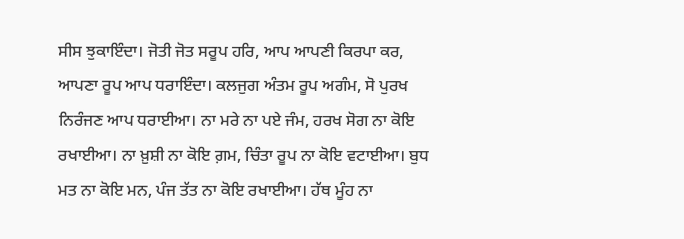ਸੀਸ ਝੁਕਾਇੰਦਾ। ਜੋਤੀ ਜੋਤ ਸਰੂਪ ਹਰਿ, ਆਪ ਆਪਣੀ ਕਿਰਪਾ ਕਰ, ਆਪਣਾ ਰੂਪ ਆਪ ਧਰਾਇੰਦਾ। ਕਲਜੁਗ ਅੰਤਮ ਰੂਪ ਅਗੰਮ, ਸੋ ਪੁਰਖ ਨਿਰੰਜਣ ਆਪ ਧਰਾਈਆ। ਨਾ ਮਰੇ ਨਾ ਪਏ ਜੰਮ, ਹਰਖ ਸੋਗ ਨਾ ਕੋਇ ਰਖਾਈਆ। ਨਾ ਖ਼ੁਸ਼ੀ ਨਾ ਕੋਇ ਗ਼ਮ, ਚਿੰਤਾ ਰੂਪ ਨਾ ਕੋਇ ਵਟਾਈਆ। ਬੁਧ ਮਤ ਨਾ ਕੋਇ ਮਨ, ਪੰਜ ਤੱਤ ਨਾ ਕੋਇ ਰਖਾਈਆ। ਹੱਥ ਮੂੰਹ ਨਾ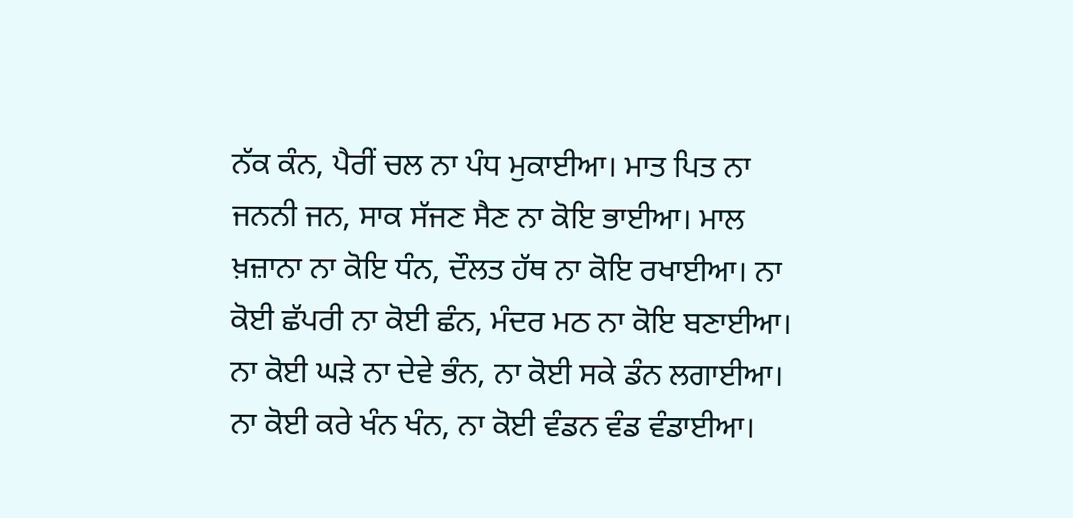ਨੱਕ ਕੰਨ, ਪੈਰੀਂ ਚਲ ਨਾ ਪੰਧ ਮੁਕਾਈਆ। ਮਾਤ ਪਿਤ ਨਾ ਜਨਨੀ ਜਨ, ਸਾਕ ਸੱਜਣ ਸੈਣ ਨਾ ਕੋਇ ਭਾਈਆ। ਮਾਲ ਖ਼ਜ਼ਾਨਾ ਨਾ ਕੋਇ ਧੰਨ, ਦੌਲਤ ਹੱਥ ਨਾ ਕੋਇ ਰਖਾਈਆ। ਨਾ ਕੋਈ ਛੱਪਰੀ ਨਾ ਕੋਈ ਛੰਨ, ਮੰਦਰ ਮਠ ਨਾ ਕੋਇ ਬਣਾਈਆ। ਨਾ ਕੋਈ ਘੜੇ ਨਾ ਦੇਵੇ ਭੰਨ, ਨਾ ਕੋਈ ਸਕੇ ਡੰਨ ਲਗਾਈਆ। ਨਾ ਕੋਈ ਕਰੇ ਖੰਨ ਖੰਨ, ਨਾ ਕੋਈ ਵੰਡਨ ਵੰਡ ਵੰਡਾਈਆ।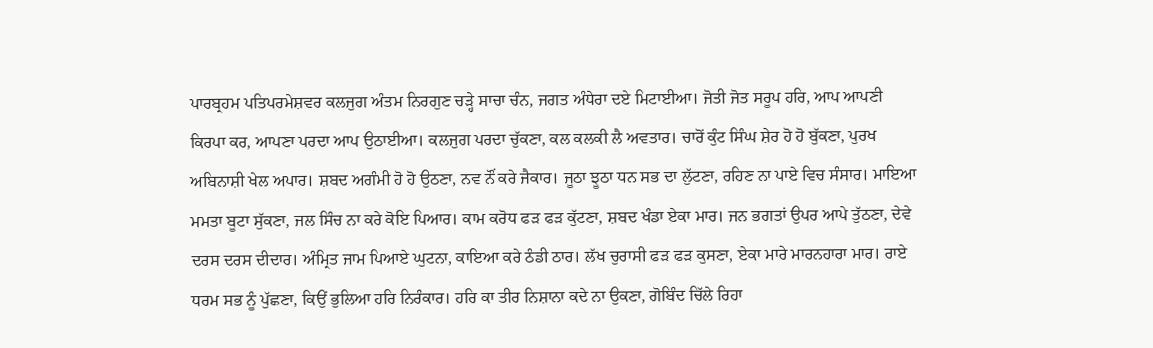ਪਾਰਬ੍ਰਹਮ ਪਤਿਪਰਮੇਸ਼ਵਰ ਕਲਜੁਗ ਅੰਤਮ ਨਿਰਗੁਣ ਚੜ੍ਹੇ ਸਾਚਾ ਚੰਨ, ਜਗਤ ਅੰਧੇਰਾ ਦਏ ਮਿਟਾਈਆ। ਜੋਤੀ ਜੋਤ ਸਰੂਪ ਹਰਿ, ਆਪ ਆਪਣੀ ਕਿਰਪਾ ਕਰ, ਆਪਣਾ ਪਰਦਾ ਆਪ ਉਠਾਈਆ। ਕਲਜੁਗ ਪਰਦਾ ਚੁੱਕਣਾ, ਕਲ ਕਲਕੀ ਲੈ ਅਵਤਾਰ। ਚਾਰੋਂ ਕੁੰਟ ਸਿੰਘ ਸ਼ੇਰ ਹੋ ਹੋ ਬੁੱਕਣਾ, ਪੁਰਖ ਅਬਿਨਾਸ਼ੀ ਖੇਲ ਅਪਾਰ। ਸ਼ਬਦ ਅਗੰਮੀ ਹੋ ਹੋ ਉਠਣਾ, ਨਵ ਨੌਂ ਕਰੇ ਜੈਕਾਰ। ਜੂਠਾ ਝੂਠਾ ਧਨ ਸਭ ਦਾ ਲੁੱਟਣਾ, ਰਹਿਣ ਨਾ ਪਾਏ ਵਿਚ ਸੰਸਾਰ। ਮਾਇਆ ਮਮਤਾ ਬੂਟਾ ਸੁੱਕਣਾ, ਜਲ ਸਿੰਚ ਨਾ ਕਰੇ ਕੋਇ ਪਿਆਰ। ਕਾਮ ਕਰੋਧ ਫੜ ਫੜ ਕੁੱਟਣਾ, ਸ਼ਬਦ ਖੰਡਾ ਏਕਾ ਮਾਰ। ਜਨ ਭਗਤਾਂ ਉਪਰ ਆਪੇ ਤੁੱਠਣਾ, ਦੇਵੇ ਦਰਸ ਦਰਸ ਦੀਦਾਰ। ਅੰਮ੍ਰਿਤ ਜਾਮ ਪਿਆਏ ਘੁਟਨਾ, ਕਾਇਆ ਕਰੇ ਠੰਡੀ ਠਾਰ। ਲੱਖ ਚੁਰਾਸੀ ਫੜ ਫੜ ਕੁਸਣਾ, ਏਕਾ ਮਾਰੇ ਮਾਰਨਹਾਰਾ ਮਾਰ। ਰਾਏ ਧਰਮ ਸਭ ਨੂੰ ਪੁੱਛਣਾ, ਕਿਉਂ ਭੁਲਿਆ ਹਰਿ ਨਿਰੰਕਾਰ। ਹਰਿ ਕਾ ਤੀਰ ਨਿਸ਼ਾਨਾ ਕਦੇ ਨਾ ਉਕਣਾ, ਗੋਬਿੰਦ ਚਿੱਲੇ ਰਿਹਾ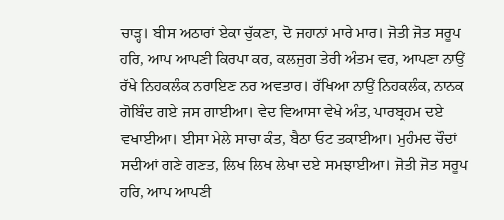ਚਾੜ੍ਹ। ਬੀਸ ਅਠਾਰਾਂ ਏਕਾ ਚੁੱਕਣਾ, ਦੋ ਜਹਾਨਾਂ ਮਾਰੇ ਮਾਰ। ਜੋਤੀ ਜੋਤ ਸਰੂਪ ਹਰਿ, ਆਪ ਆਪਣੀ ਕਿਰਪਾ ਕਰ, ਕਲਜੁਗ ਤੇਰੀ ਅੰਤਮ ਵਰ, ਆਪਣਾ ਨਾਉਂ ਰੱਖੇ ਨਿਹਕਲੰਕ ਨਰਾਇਣ ਨਰ ਅਵਤਾਰ। ਰੱਖਿਆ ਨਾਉਂ ਨਿਹਕਲੰਕ, ਨਾਨਕ ਗੋਬਿੰਦ ਗਏ ਜਸ ਗਾਈਆ। ਵੇਦ ਵਿਆਸਾ ਵੇਖੇ ਅੰਤ, ਪਾਰਬ੍ਰਹਮ ਦਏ ਵਖਾਈਆ। ਈਸਾ ਮੇਲੇ ਸਾਚਾ ਕੰਤ, ਬੈਠਾ ਓਟ ਤਕਾਈਆ। ਮੁਹੰਮਦ ਚੌਦਾਂ ਸਦੀਆਂ ਗਣੇ ਗਣਤ, ਲਿਖ ਲਿਖ ਲੇਖਾ ਦਏ ਸਮਝਾਈਆ। ਜੋਤੀ ਜੋਤ ਸਰੂਪ ਹਰਿ, ਆਪ ਆਪਣੀ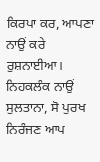ਕਿਰਪਾ ਕਰ, ਆਪਣਾ ਨਾਉਂ ਕਰੇ ਰੁਸ਼ਨਾਈਆ। ਨਿਹਕਲੰਕ ਨਾਉਂ ਸੁਲਤਾਨਾ, ਸੋ ਪੁਰਖ ਨਿਰੰਜਣ ਆਪ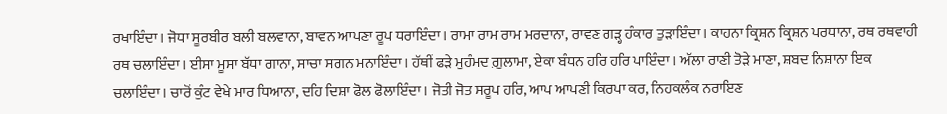ਰਖਾਇੰਦਾ। ਜੋਧਾ ਸੂਰਬੀਰ ਬਲੀ ਬਲਵਾਨਾ, ਬਾਵਨ ਆਪਣਾ ਰੂਪ ਧਰਾਇੰਦਾ। ਰਾਮਾ ਰਾਮ ਰਾਮ ਮਰਦਾਨਾ, ਰਾਵਣ ਗੜ੍ਹ ਹੰਕਾਰ ਤੁੜਾਇੰਦਾ। ਕਾਹਨਾ ਕ੍ਰਿਸ਼ਨ ਕ੍ਰਿਸ਼ਨ ਪਰਧਾਨਾ, ਰਥ ਰਥਵਾਹੀ ਰਥ ਚਲਾਇੰਦਾ। ਈਸਾ ਮੂਸਾ ਬੱਧਾ ਗਾਨਾ, ਸਾਚਾ ਸਗਨ ਮਨਾਇੰਦਾ। ਹੱਥੀਂ ਫੜੇ ਮੁਹੰਮਦ ਗ਼ੁਲਾਮਾ, ਏਕਾ ਬੰਧਨ ਹਰਿ ਹਰਿ ਪਾਇੰਦਾ। ਅੱਲਾ ਰਾਣੀ ਤੋੜੇ ਮਾਣਾ, ਸ਼ਬਦ ਨਿਸ਼ਾਨਾ ਇਕ ਚਲਾਇੰਦਾ। ਚਾਰੋਂ ਕੁੰਟ ਵੇਖੇ ਮਾਰ ਧਿਆਨਾ, ਦਹਿ ਦਿਸ਼ਾ ਫੋਲ ਫੋਲਾਇੰਦਾ। ਜੋਤੀ ਜੋਤ ਸਰੂਪ ਹਰਿ, ਆਪ ਆਪਣੀ ਕਿਰਪਾ ਕਰ, ਨਿਹਕਲੰਕ ਨਰਾਇਣ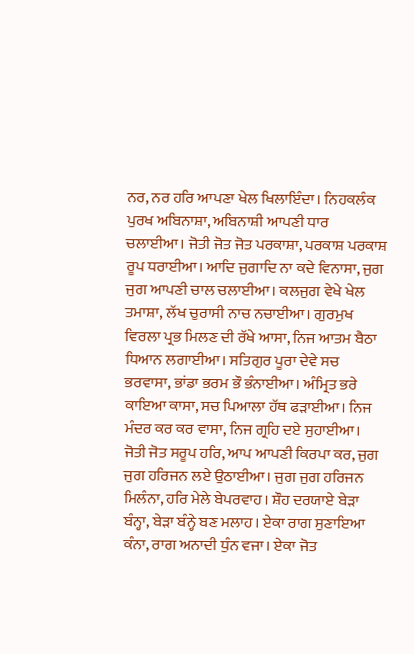ਨਰ, ਨਰ ਹਰਿ ਆਪਣਾ ਖੇਲ ਖਿਲਾਇੰਦਾ। ਨਿਹਕਲੰਕ ਪੁਰਖ ਅਬਿਨਾਸ਼ਾ, ਅਬਿਨਾਸ਼ੀ ਆਪਣੀ ਧਾਰ ਚਲਾਈਆ। ਜੋਤੀ ਜੋਤ ਜੋਤ ਪਰਕਾਸ਼ਾ, ਪਰਕਾਸ਼ ਪਰਕਾਸ਼ ਰੂਪ ਧਰਾਈਆ। ਆਦਿ ਜੁਗਾਦਿ ਨਾ ਕਦੇ ਵਿਨਾਸਾ, ਜੁਗ ਜੁਗ ਆਪਣੀ ਚਾਲ ਚਲਾਈਆ। ਕਲਜੁਗ ਵੇਖੇ ਖੇਲ ਤਮਾਸ਼ਾ, ਲੱਖ ਚੁਰਾਸੀ ਨਾਚ ਨਚਾਈਆ। ਗੁਰਮੁਖ ਵਿਰਲਾ ਪ੍ਰਭ ਮਿਲਣ ਦੀ ਰੱਖੇ ਆਸਾ, ਨਿਜ ਆਤਮ ਬੈਠਾ ਧਿਆਨ ਲਗਾਈਆ। ਸਤਿਗੁਰ ਪੂਰਾ ਦੇਵੇ ਸਚ ਭਰਵਾਸਾ, ਭਾਂਡਾ ਭਰਮ ਭੌ ਭੰਨਾਈਆ। ਅੰਮ੍ਰਿਤ ਭਰੇ ਕਾਇਆ ਕਾਸਾ, ਸਚ ਪਿਆਲਾ ਹੱਥ ਫੜਾਈਆ। ਨਿਜ ਮੰਦਰ ਕਰ ਕਰ ਵਾਸਾ, ਨਿਜ ਗ੍ਰਹਿ ਦਏ ਸੁਹਾਈਆ। ਜੋਤੀ ਜੋਤ ਸਰੂਪ ਹਰਿ, ਆਪ ਆਪਣੀ ਕਿਰਪਾ ਕਰ, ਜੁਗ ਜੁਗ ਹਰਿਜਨ ਲਏ ਉਠਾਈਆ। ਜੁਗ ਜੁਗ ਹਰਿਜਨ ਮਿਲੰਨਾ, ਹਰਿ ਮੇਲੇ ਬੇਪਰਵਾਹ। ਸ਼ੌਹ ਦਰਯਾਏ ਬੇੜਾ ਬੰਨ੍ਹਾ, ਬੇੜਾ ਬੰਨ੍ਹੇ ਬਣ ਮਲਾਹ। ਏਕਾ ਰਾਗ ਸੁਣਾਇਆ ਕੰਨਾ, ਰਾਗ ਅਨਾਦੀ ਧੁੰਨ ਵਜਾ। ਏਕਾ ਜੋਤ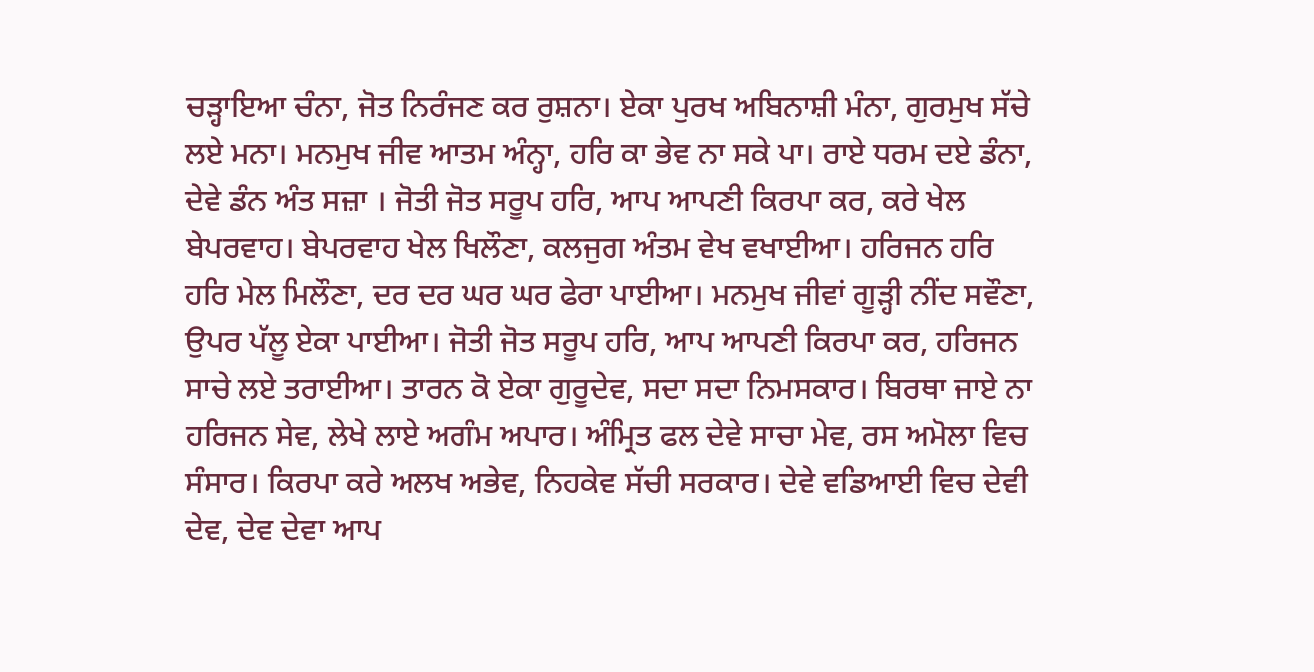ਚੜ੍ਹਾਇਆ ਚੰਨਾ, ਜੋਤ ਨਿਰੰਜਣ ਕਰ ਰੁਸ਼ਨਾ। ਏਕਾ ਪੁਰਖ ਅਬਿਨਾਸ਼ੀ ਮੰਨਾ, ਗੁਰਮੁਖ ਸੱਚੇ ਲਏ ਮਨਾ। ਮਨਮੁਖ ਜੀਵ ਆਤਮ ਅੰਨ੍ਹਾ, ਹਰਿ ਕਾ ਭੇਵ ਨਾ ਸਕੇ ਪਾ। ਰਾਏ ਧਰਮ ਦਏ ਡੰਨਾ, ਦੇਵੇ ਡੰਨ ਅੰਤ ਸਜ਼ਾ । ਜੋਤੀ ਜੋਤ ਸਰੂਪ ਹਰਿ, ਆਪ ਆਪਣੀ ਕਿਰਪਾ ਕਰ, ਕਰੇ ਖੇਲ ਬੇਪਰਵਾਹ। ਬੇਪਰਵਾਹ ਖੇਲ ਖਿਲੌਣਾ, ਕਲਜੁਗ ਅੰਤਮ ਵੇਖ ਵਖਾਈਆ। ਹਰਿਜਨ ਹਰਿ ਹਰਿ ਮੇਲ ਮਿਲੌਣਾ, ਦਰ ਦਰ ਘਰ ਘਰ ਫੇਰਾ ਪਾਈਆ। ਮਨਮੁਖ ਜੀਵਾਂ ਗੂੜ੍ਹੀ ਨੀਂਦ ਸਵੌਣਾ, ਉਪਰ ਪੱਲੂ ਏਕਾ ਪਾਈਆ। ਜੋਤੀ ਜੋਤ ਸਰੂਪ ਹਰਿ, ਆਪ ਆਪਣੀ ਕਿਰਪਾ ਕਰ, ਹਰਿਜਨ ਸਾਚੇ ਲਏ ਤਰਾਈਆ। ਤਾਰਨ ਕੋ ਏਕਾ ਗੁਰੂਦੇਵ, ਸਦਾ ਸਦਾ ਨਿਮਸਕਾਰ। ਬਿਰਥਾ ਜਾਏ ਨਾ ਹਰਿਜਨ ਸੇਵ, ਲੇਖੇ ਲਾਏ ਅਗੰਮ ਅਪਾਰ। ਅੰਮ੍ਰਿਤ ਫਲ ਦੇਵੇ ਸਾਚਾ ਮੇਵ, ਰਸ ਅਮੋਲਾ ਵਿਚ ਸੰਸਾਰ। ਕਿਰਪਾ ਕਰੇ ਅਲਖ ਅਭੇਵ, ਨਿਹਕੇਵ ਸੱਚੀ ਸਰਕਾਰ। ਦੇਵੇ ਵਡਿਆਈ ਵਿਚ ਦੇਵੀ ਦੇਵ, ਦੇਵ ਦੇਵਾ ਆਪ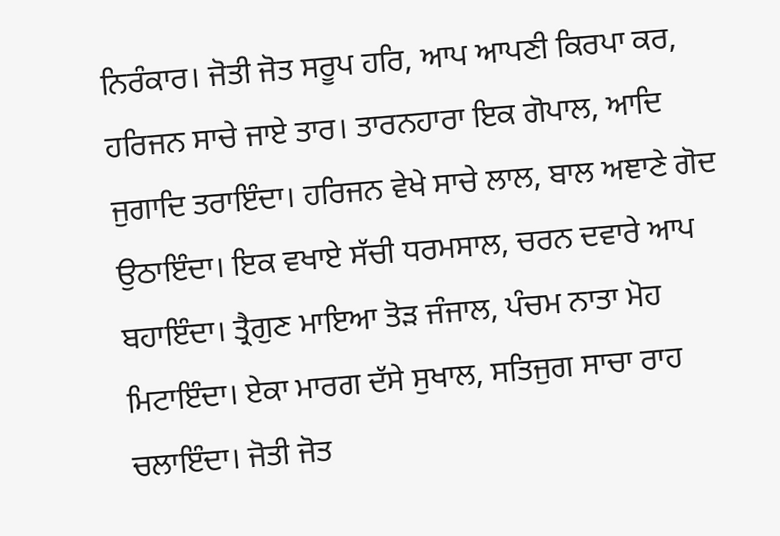ਨਿਰੰਕਾਰ। ਜੋਤੀ ਜੋਤ ਸਰੂਪ ਹਰਿ, ਆਪ ਆਪਣੀ ਕਿਰਪਾ ਕਰ, ਹਰਿਜਨ ਸਾਚੇ ਜਾਏ ਤਾਰ। ਤਾਰਨਹਾਰਾ ਇਕ ਗੋਪਾਲ, ਆਦਿ ਜੁਗਾਦਿ ਤਰਾਇੰਦਾ। ਹਰਿਜਨ ਵੇਖੇ ਸਾਚੇ ਲਾਲ, ਬਾਲ ਅਞਾਣੇ ਗੋਦ ਉਠਾਇੰਦਾ। ਇਕ ਵਖਾਏ ਸੱਚੀ ਧਰਮਸਾਲ, ਚਰਨ ਦਵਾਰੇ ਆਪ ਬਹਾਇੰਦਾ। ਤ੍ਰੈਗੁਣ ਮਾਇਆ ਤੋੜ ਜੰਜਾਲ, ਪੰਚਮ ਨਾਤਾ ਮੋਹ ਮਿਟਾਇੰਦਾ। ਏਕਾ ਮਾਰਗ ਦੱਸੇ ਸੁਖਾਲ, ਸਤਿਜੁਗ ਸਾਚਾ ਰਾਹ ਚਲਾਇੰਦਾ। ਜੋਤੀ ਜੋਤ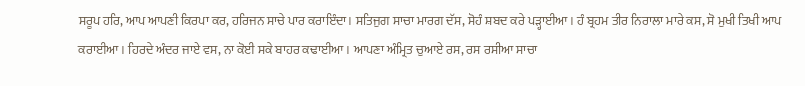ਸਰੂਪ ਹਰਿ, ਆਪ ਆਪਣੀ ਕਿਰਪਾ ਕਰ, ਹਰਿਜਨ ਸਾਚੇ ਪਾਰ ਕਰਾਇੰਦਾ। ਸਤਿਜੁਗ ਸਾਚਾ ਮਾਰਗ ਦੱਸ, ਸੋਹੰ ਸ਼ਬਦ ਕਰੇ ਪੜ੍ਹਾਈਆ। ਹੰ ਬ੍ਰਹਮ ਤੀਰ ਨਿਰਾਲਾ ਮਾਰੇ ਕਸ, ਸੋ ਮੁਖੀ ਤਿਖੀ ਆਪ ਕਰਾਈਆ। ਹਿਰਦੇ ਅੰਦਰ ਜਾਏ ਵਸ, ਨਾ ਕੋਈ ਸਕੇ ਬਾਹਰ ਕਢਾਈਆ। ਆਪਣਾ ਅੰਮ੍ਰਿਤ ਚੁਆਏ ਰਸ, ਰਸ ਰਸੀਆ ਸਾਚਾ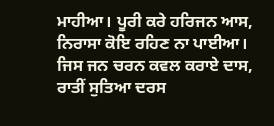ਮਾਹੀਆ। ਪੂਰੀ ਕਰੇ ਹਰਿਜਨ ਆਸ, ਨਿਰਾਸਾ ਕੋਇ ਰਹਿਣ ਨਾ ਪਾਈਆ। ਜਿਸ ਜਨ ਚਰਨ ਕਵਲ ਕਰਾਏ ਦਾਸ, ਰਾਤੀਂ ਸੁਤਿਆ ਦਰਸ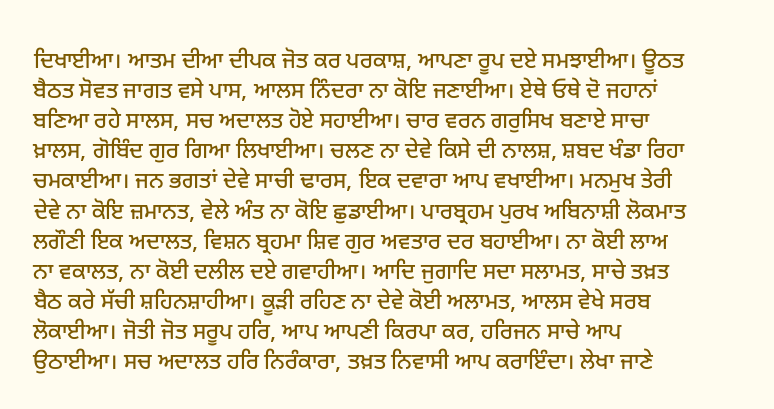ਦਿਖਾਈਆ। ਆਤਮ ਦੀਆ ਦੀਪਕ ਜੋਤ ਕਰ ਪਰਕਾਸ਼, ਆਪਣਾ ਰੂਪ ਦਏ ਸਮਝਾਈਆ। ਊਠਤ ਬੈਠਤ ਸੋਵਤ ਜਾਗਤ ਵਸੇ ਪਾਸ, ਆਲਸ ਨਿੰਦਰਾ ਨਾ ਕੋਇ ਜਣਾਈਆ। ਏਥੇ ਓਥੇ ਦੋ ਜਹਾਨਾਂ ਬਣਿਆ ਰਹੇ ਸਾਲਸ, ਸਚ ਅਦਾਲਤ ਹੋਏ ਸਹਾਈਆ। ਚਾਰ ਵਰਨ ਗਰੁਸਿਖ ਬਣਾਏ ਸਾਚਾ ਖ਼ਾਲਸ, ਗੋਬਿੰਦ ਗੁਰ ਗਿਆ ਲਿਖਾਈਆ। ਚਲਣ ਨਾ ਦੇਵੇ ਕਿਸੇ ਦੀ ਨਾਲਸ਼, ਸ਼ਬਦ ਖੰਡਾ ਰਿਹਾ ਚਮਕਾਈਆ। ਜਨ ਭਗਤਾਂ ਦੇਵੇ ਸਾਚੀ ਢਾਰਸ, ਇਕ ਦਵਾਰਾ ਆਪ ਵਖਾਈਆ। ਮਨਮੁਖ ਤੇਰੀ ਦੇਵੇ ਨਾ ਕੋਇ ਜ਼ਮਾਨਤ, ਵੇਲੇ ਅੰਤ ਨਾ ਕੋਇ ਛੁਡਾਈਆ। ਪਾਰਬ੍ਰਹਮ ਪੁਰਖ ਅਬਿਨਾਸ਼ੀ ਲੋਕਮਾਤ ਲਗੌਣੀ ਇਕ ਅਦਾਲਤ, ਵਿਸ਼ਨ ਬ੍ਰਹਮਾ ਸ਼ਿਵ ਗੁਰ ਅਵਤਾਰ ਦਰ ਬਹਾਈਆ। ਨਾ ਕੋਈ ਲਾਅ ਨਾ ਵਕਾਲਤ, ਨਾ ਕੋਈ ਦਲੀਲ ਦਏ ਗਵਾਹੀਆ। ਆਦਿ ਜੁਗਾਦਿ ਸਦਾ ਸਲਾਮਤ, ਸਾਚੇ ਤਖ਼ਤ ਬੈਠ ਕਰੇ ਸੱਚੀ ਸ਼ਹਿਨਸ਼ਾਹੀਆ। ਕੂੜੀ ਰਹਿਣ ਨਾ ਦੇਵੇ ਕੋਈ ਅਲਾਮਤ, ਆਲਸ ਵੇਖੇ ਸਰਬ ਲੋਕਾਈਆ। ਜੋਤੀ ਜੋਤ ਸਰੂਪ ਹਰਿ, ਆਪ ਆਪਣੀ ਕਿਰਪਾ ਕਰ, ਹਰਿਜਨ ਸਾਚੇ ਆਪ ਉਠਾਈਆ। ਸਚ ਅਦਾਲਤ ਹਰਿ ਨਿਰੰਕਾਰਾ, ਤਖ਼ਤ ਨਿਵਾਸੀ ਆਪ ਕਰਾਇੰਦਾ। ਲੇਖਾ ਜਾਣੇ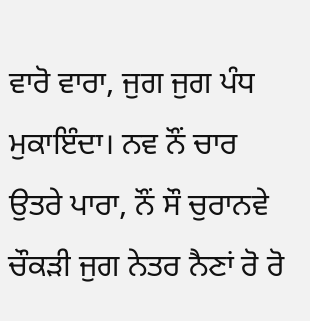ਵਾਰੋ ਵਾਰਾ, ਜੁਗ ਜੁਗ ਪੰਧ ਮੁਕਾਇੰਦਾ। ਨਵ ਨੌਂ ਚਾਰ ਉਤਰੇ ਪਾਰਾ, ਨੌਂ ਸੌ ਚੁਰਾਨਵੇ ਚੌਕੜੀ ਜੁਗ ਨੇਤਰ ਨੈਣਾਂ ਰੋ ਰੋ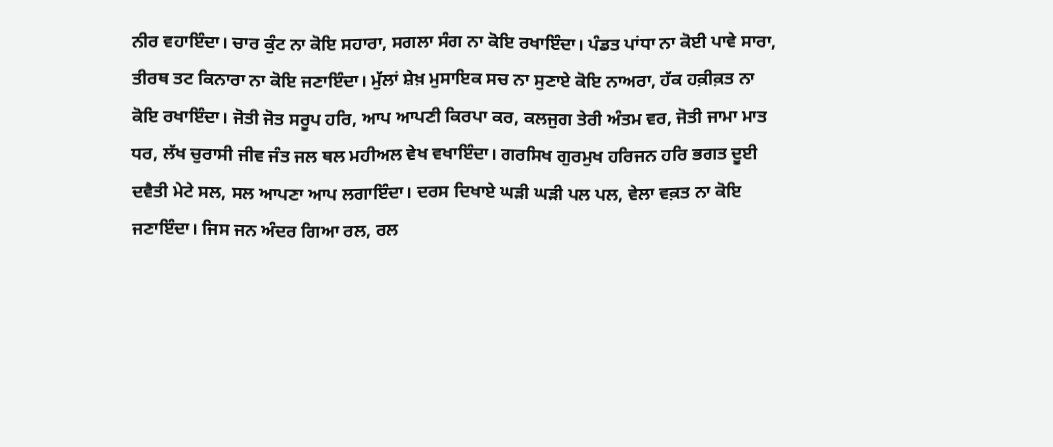ਨੀਰ ਵਹਾਇੰਦਾ। ਚਾਰ ਕੁੰਟ ਨਾ ਕੋਇ ਸਹਾਰਾ, ਸਗਲਾ ਸੰਗ ਨਾ ਕੋਇ ਰਖਾਇੰਦਾ। ਪੰਡਤ ਪਾਂਧਾ ਨਾ ਕੋਈ ਪਾਵੇ ਸਾਰਾ, ਤੀਰਥ ਤਟ ਕਿਨਾਰਾ ਨਾ ਕੋਇ ਜਣਾਇੰਦਾ। ਮੁੱਲਾਂ ਸ਼ੇਖ਼ ਮੁਸਾਇਕ ਸਚ ਨਾ ਸੁਣਾਏ ਕੋਇ ਨਾਅਰਾ, ਹੱਕ ਹਕ਼ੀਕ਼ਤ ਨਾ ਕੋਇ ਰਖਾਇੰਦਾ। ਜੋਤੀ ਜੋਤ ਸਰੂਪ ਹਰਿ, ਆਪ ਆਪਣੀ ਕਿਰਪਾ ਕਰ, ਕਲਜੁਗ ਤੇਰੀ ਅੰਤਮ ਵਰ, ਜੋਤੀ ਜਾਮਾ ਮਾਤ ਧਰ, ਲੱਖ ਚੁਰਾਸੀ ਜੀਵ ਜੰਤ ਜਲ ਥਲ ਮਹੀਅਲ ਵੇਖ ਵਖਾਇੰਦਾ। ਗਰਸਿਖ ਗੁਰਮੁਖ ਹਰਿਜਨ ਹਰਿ ਭਗਤ ਦੂਈ ਦਵੈਤੀ ਮੇਟੇ ਸਲ, ਸਲ ਆਪਣਾ ਆਪ ਲਗਾਇੰਦਾ। ਦਰਸ ਦਿਖਾਏ ਘੜੀ ਘੜੀ ਪਲ ਪਲ, ਵੇਲਾ ਵਕ਼ਤ ਨਾ ਕੋਇ ਜਣਾਇੰਦਾ। ਜਿਸ ਜਨ ਅੰਦਰ ਗਿਆ ਰਲ, ਰਲ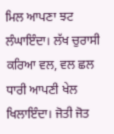ਮਿਲ ਆਪਣਾ ਝਟ ਲੰਘਾਇੰਦਾ। ਲੱਖ ਚੁਰਾਸੀ ਕਰਿਆ ਵਲ, ਵਲ ਛਲ ਧਾਰੀ ਆਪਣੀ ਖੇਲ ਖਿਲਾਇੰਦਾ। ਜੋਤੀ ਜੋਤ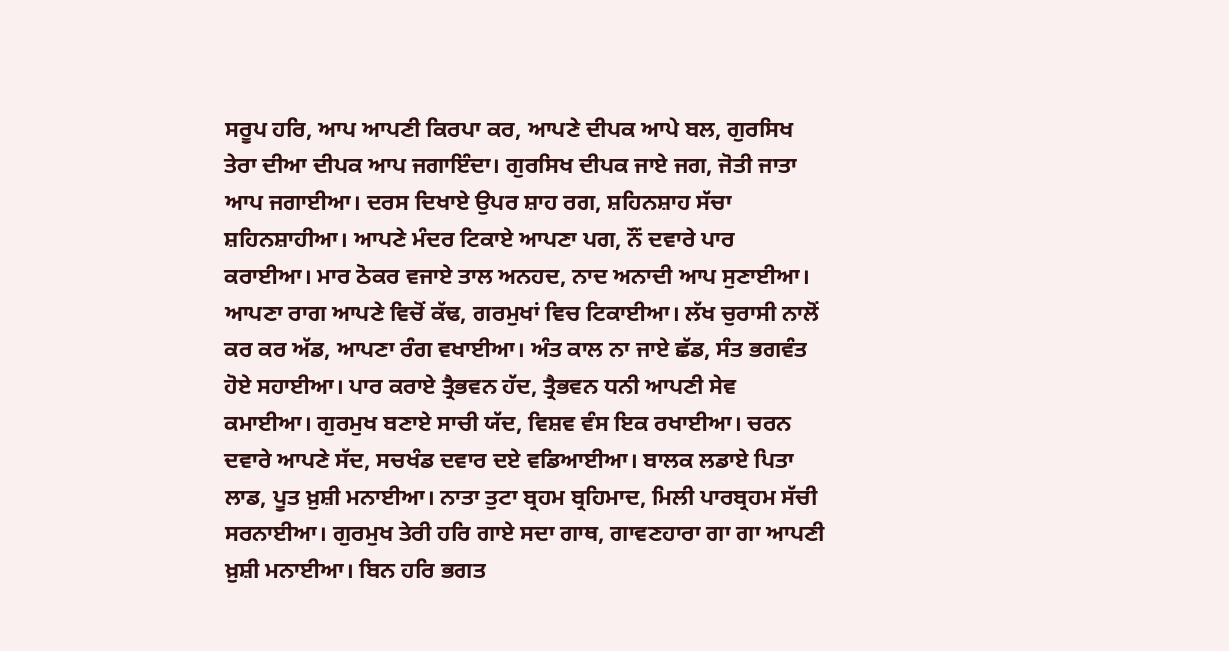ਸਰੂਪ ਹਰਿ, ਆਪ ਆਪਣੀ ਕਿਰਪਾ ਕਰ, ਆਪਣੇ ਦੀਪਕ ਆਪੇ ਬਲ, ਗੁਰਸਿਖ ਤੇਰਾ ਦੀਆ ਦੀਪਕ ਆਪ ਜਗਾਇੰਦਾ। ਗੁਰਸਿਖ ਦੀਪਕ ਜਾਏ ਜਗ, ਜੋਤੀ ਜਾਤਾ ਆਪ ਜਗਾਈਆ। ਦਰਸ ਦਿਖਾਏ ਉਪਰ ਸ਼ਾਹ ਰਗ, ਸ਼ਹਿਨਸ਼ਾਹ ਸੱਚਾ ਸ਼ਹਿਨਸ਼ਾਹੀਆ। ਆਪਣੇ ਮੰਦਰ ਟਿਕਾਏ ਆਪਣਾ ਪਗ, ਨੌਂ ਦਵਾਰੇ ਪਾਰ ਕਰਾਈਆ। ਮਾਰ ਠੋਕਰ ਵਜਾਏ ਤਾਲ ਅਨਹਦ, ਨਾਦ ਅਨਾਦੀ ਆਪ ਸੁਣਾਈਆ। ਆਪਣਾ ਰਾਗ ਆਪਣੇ ਵਿਚੋਂ ਕੱਢ, ਗਰਮੁਖਾਂ ਵਿਚ ਟਿਕਾਈਆ। ਲੱਖ ਚੁਰਾਸੀ ਨਾਲੋਂ ਕਰ ਕਰ ਅੱਡ, ਆਪਣਾ ਰੰਗ ਵਖਾਈਆ। ਅੰਤ ਕਾਲ ਨਾ ਜਾਏ ਛੱਡ, ਸੰਤ ਭਗਵੰਤ ਹੋਏ ਸਹਾਈਆ। ਪਾਰ ਕਰਾਏ ਤ੍ਰੈਭਵਨ ਹੱਦ, ਤ੍ਰੈਭਵਨ ਧਨੀ ਆਪਣੀ ਸੇਵ ਕਮਾਈਆ। ਗੁਰਮੁਖ ਬਣਾਏ ਸਾਚੀ ਯੱਦ, ਵਿਸ਼ਵ ਵੰਸ ਇਕ ਰਖਾਈਆ। ਚਰਨ ਦਵਾਰੇ ਆਪਣੇ ਸੱਦ, ਸਚਖੰਡ ਦਵਾਰ ਦਏ ਵਡਿਆਈਆ। ਬਾਲਕ ਲਡਾਏ ਪਿਤਾ ਲਾਡ, ਪੂਤ ਖ਼ੁਸ਼ੀ ਮਨਾਈਆ। ਨਾਤਾ ਤੁਟਾ ਬ੍ਰਹਮ ਬ੍ਰਹਿਮਾਦ, ਮਿਲੀ ਪਾਰਬ੍ਰਹਮ ਸੱਚੀ ਸਰਨਾਈਆ। ਗੁਰਮੁਖ ਤੇਰੀ ਹਰਿ ਗਾਏ ਸਦਾ ਗਾਥ, ਗਾਵਣਹਾਰਾ ਗਾ ਗਾ ਆਪਣੀ ਖ਼ੁਸ਼ੀ ਮਨਾਈਆ। ਬਿਨ ਹਰਿ ਭਗਤ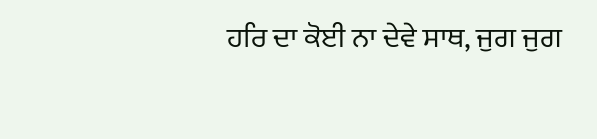ਹਰਿ ਦਾ ਕੋਈ ਨਾ ਦੇਵੇ ਸਾਥ, ਜੁਗ ਜੁਗ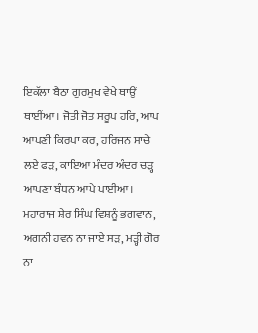ਇਕੱਲਾ ਬੈਠਾ ਗੁਰਮੁਖ ਵੇਖੇ ਥਾਉਂ ਥਾਈਂਆ। ਜੋਤੀ ਜੋਤ ਸਰੂਪ ਹਰਿ, ਆਪ ਆਪਣੀ ਕਿਰਪਾ ਕਰ, ਹਰਿਜਨ ਸਾਚੇ ਲਏ ਫੜ, ਕਾਇਆ ਮੰਦਰ ਅੰਦਰ ਚੜ੍ਹ ਆਪਣਾ ਬੰਧਨ ਆਪੇ ਪਾਈਆ। ਮਹਾਰਾਜ ਸ਼ੇਰ ਸਿੰਘ ਵਿਸ਼ਨੂੰ ਭਗਵਾਨ, ਅਗਨੀ ਹਵਨ ਨਾ ਜਾਏ ਸੜ, ਮੜ੍ਹੀ ਗੋਰ ਨਾ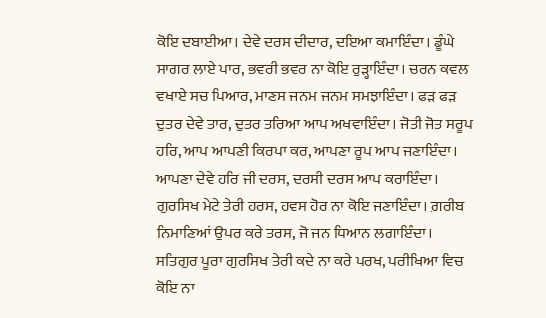ਕੋਇ ਦਬਾਈਆ। ਦੇਵੇ ਦਰਸ ਦੀਦਾਰ, ਦਇਆ ਕਮਾਇੰਦਾ। ਡੂੰਘੇ ਸਾਗਰ ਲਾਏ ਪਾਰ, ਭਵਰੀ ਭਵਰ ਨਾ ਕੋਇ ਰੁੜ੍ਹਾਇੰਦਾ। ਚਰਨ ਕਵਲ ਵਖਾਏ ਸਚ ਪਿਆਰ, ਮਾਣਸ ਜਨਮ ਜਨਮ ਸਮਝਾਇੰਦਾ। ਫੜ ਫੜ ਦੁਤਰ ਦੇਵੇ ਤਾਰ, ਦੁਤਰ ਤਰਿਆ ਆਪ ਅਖਵਾਇੰਦਾ। ਜੋਤੀ ਜੋਤ ਸਰੂਪ ਹਰਿ, ਆਪ ਆਪਣੀ ਕਿਰਪਾ ਕਰ, ਆਪਣਾ ਰੂਪ ਆਪ ਜਣਾਇੰਦਾ। ਆਪਣਾ ਦੇਵੇ ਹਰਿ ਜੀ ਦਰਸ, ਦਰਸੀ ਦਰਸ ਆਪ ਕਰਾਇੰਦਾ। ਗੁਰਸਿਖ ਮੇਟੇ ਤੇਰੀ ਹਰਸ, ਹਵਸ ਹੋਰ ਨਾ ਕੋਇ ਜਣਾਇੰਦਾ। ਗ਼ਰੀਬ ਨਿਮਾਣਿਆਂ ਉਪਰ ਕਰੇ ਤਰਸ, ਜੋ ਜਨ ਧਿਆਨ ਲਗਾਇੰਦਾ। ਸਤਿਗੁਰ ਪੂਰਾ ਗੁਰਸਿਖ ਤੇਰੀ ਕਦੇ ਨਾ ਕਰੇ ਪਰਖ, ਪਰੀਖਿਆ ਵਿਚ ਕੋਇ ਨਾ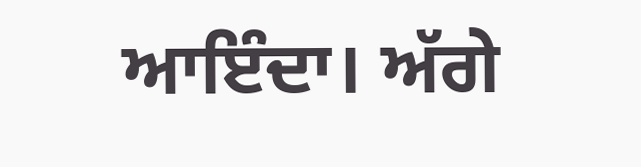ਆਇੰਦਾ। ਅੱਗੇ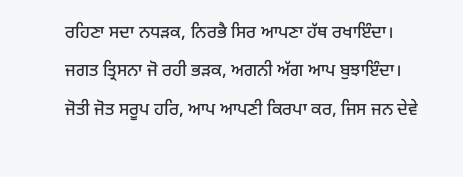ਰਹਿਣਾ ਸਦਾ ਨਧੜਕ, ਨਿਰਭੈ ਸਿਰ ਆਪਣਾ ਹੱਥ ਰਖਾਇੰਦਾ। ਜਗਤ ਤ੍ਰਿਸਨਾ ਜੋ ਰਹੀ ਭੜਕ, ਅਗਨੀ ਅੱਗ ਆਪ ਬੁਝਾਇੰਦਾ। ਜੋਤੀ ਜੋਤ ਸਰੂਪ ਹਰਿ, ਆਪ ਆਪਣੀ ਕਿਰਪਾ ਕਰ, ਜਿਸ ਜਨ ਦੇਵੇ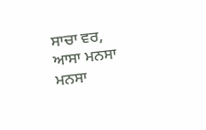ਸਾਚਾ ਵਰ, ਆਸਾ ਮਨਸਾ ਮਨਸਾ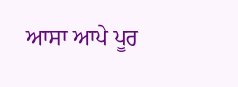ਆਸਾ ਆਪੇ ਪੂਰ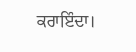ਕਰਾਇੰਦਾ।